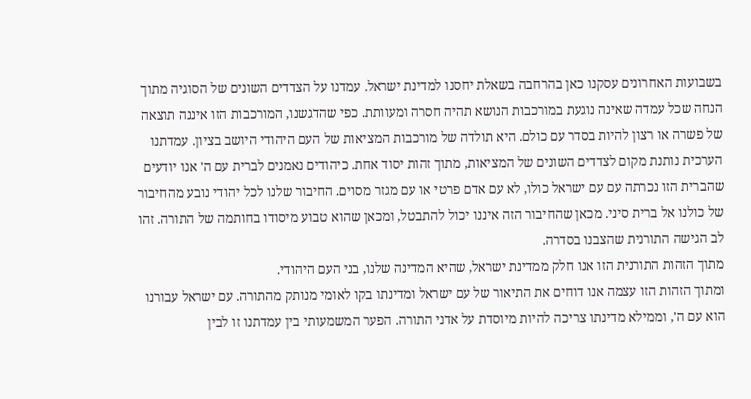בשבועות האחרונים עסקנו כאן בהרחבה בשאלת יחסנו למדינת ישראל. עמדנו על הצדדים השונים של הסוגיה מתוך הנחה שכל עמדה שאינה נוגעת במורכבות הנושא תהיה חסרה ומעוותת. כפי שהדגשנו, המורכבות הזו איננה תוצאה של פשרה או רצון להיות בסדר עם כולם. היא תולדה של מורכבות המציאות של העם היהודי היושב בציון. עמדתנו הערכית נותנת מקום לצדדים השונים של המציאות, מתוך זהות יסוד אחת. כיהודים נאמנים לברית עם ה' אנו יודעים שהברית הזו נכרתה עם עם ישראל כולו, לא עם אדם פרטי או עם מגזר מסוים. החיבור שלנו לכל יהודי נובע מהחיבור של כולנו אל ברית סיני. מכאן שהחיבור הזה איננו יכול להתבטל, ומכאן שהוא טבוע מיסודו בחותמה של התורה. זהו לב הגישה התורנית שהצבנו בסדרה.
מתוך הזהות התורנית הזו אנו חלק ממדינת ישראל, שהיא המדינה שלנו, בני העם היהודי.
ומתוך הזהות הזו עצמה אנו דוחים את התיאור של עם ישראל ומדינתו בקו לאומי מנותק מהתורה. עם ישראל עבורנו הוא עם ה', וממילא מדינתו צריכה להיות מיוסדת על אדני התורה. הפער המשמעותי בין עמדתנו זו לבין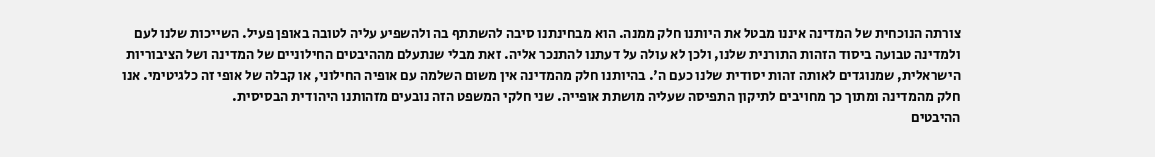צורתה הנוכחית של המדינה איננו מבטל את היותנו חלק ממנה. הוא מבחינתנו סיבה להשתתף בה ולהשפיע עליה לטובה באופן פעיל. השייכות שלנו לעם ולמדינה טבועה ביסוד הזהות התורנית שלנו, ולכן לא עולה על דעתנו להתנכר אליה. זאת מבלי שנתעלם מההיבטים החילוניים של המדינה ושל הציבוריות הישראלית, שמנוגדים לאותה זהות יסודית שלנו כעם ה'. בהיותנו חלק מהמדינה אין משום השלמה עם אופיה החילוני, או קבלה של אופי זה כלגיטימי. אנו חלק מהמדינה ומתוך כך מחויבים לתיקון התפיסה שעליה מושתת אופייה. שני חלקי המשפט הזה נובעים מזהותנו היהודית הבסיסית.
ההיבטים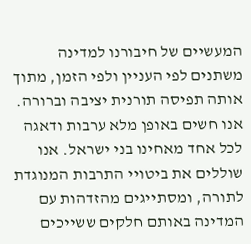המעשיים של חיבורנו למדינה משתנים לפי העניין ולפי הזמן, מתוך אותה תפיסה תורנית יציבה וברורה. אנו חשים באופן מלא ערבות ודאגה לכל אחד מאחינו בני ישראל. אנו שוללים את ביטויי התרבות המנוגדת לתורה, ומסתייגים מהזדהות עם המדינה באותם חלקים ששייכים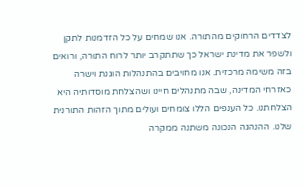לצדדים הרחוקים מהתורה. אנו שמחים על כל הזדמנות לתקן ולשפר את מדינת ישראל כך שתתקרב יותר לרוח התורה, ורואים בזה משימה מרכזית. אנו מחויבים בהתנהלות הוגנת וישרה כאזרחי המדינה, שבה מתנהלים חיינו ושהצלחת מוסדותיה היא הצלחתנו. כל הענפים הללו צומחים ועולים מתוך הזהות התורנית שלנו. ההנהגה הנכונה משתנה ממקרה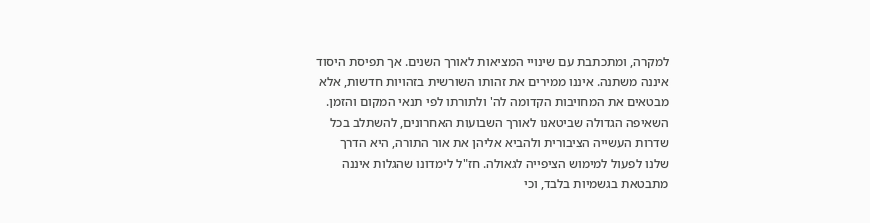למקרה, ומתכתבת עם שינויי המציאות לאורך השנים. אך תפיסת היסוד איננה משתנה. איננו ממירים את זהותו השורשית בזהויות חדשות, אלא מבטאים את המחויבות הקדומה לה' ולתורתו לפי תנאי המקום והזמן.
השאיפה הגדולה שביטאנו לאורך השבועות האחרונים, להשתלב בכל שדרות העשייה הציבורית ולהביא אליהן את אור התורה, היא הדרך שלנו לפעול למימוש הציפייה לגאולה. חז"ל לימדונו שהגלות איננה מתבטאת בגשמיות בלבד, וכי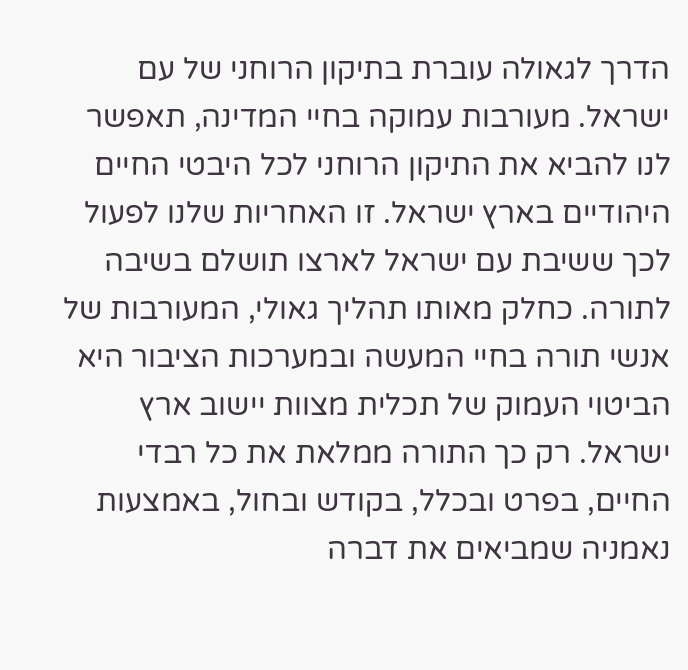הדרך לגאולה עוברת בתיקון הרוחני של עם ישראל. מעורבות עמוקה בחיי המדינה, תאפשר לנו להביא את התיקון הרוחני לכל היבטי החיים היהודיים בארץ ישראל. זו האחריות שלנו לפעול לכך ששיבת עם ישראל לארצו תושלם בשיבה לתורה. כחלק מאותו תהליך גאולי, המעורבות של אנשי תורה בחיי המעשה ובמערכות הציבור היא הביטוי העמוק של תכלית מצוות יישוב ארץ ישראל. רק כך התורה ממלאת את כל רבדי החיים, בפרט ובכלל, בקודש ובחול, באמצעות נאמניה שמביאים את דברה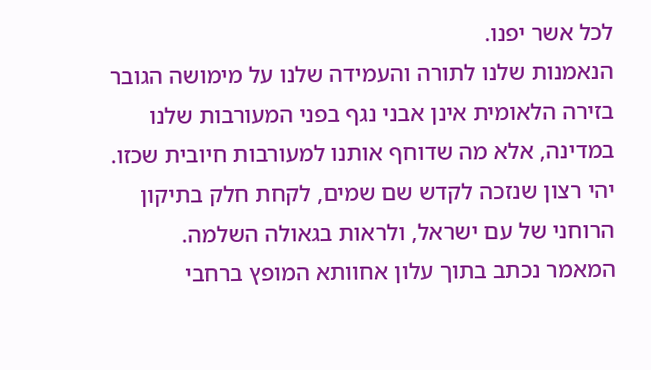לכל אשר יפנו.
הנאמנות שלנו לתורה והעמידה שלנו על מימושה הגובר בזירה הלאומית אינן אבני נגף בפני המעורבות שלנו במדינה, אלא מה שדוחף אותנו למעורבות חיובית שכזו. יהי רצון שנזכה לקדש שם שמים, לקחת חלק בתיקון הרוחני של עם ישראל, ולראות בגאולה השלמה.
המאמר נכתב בתוך עלון אחוותא המופץ ברחבי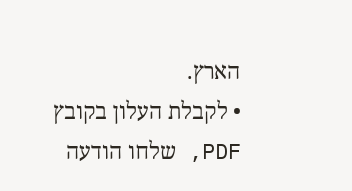הארץ.
• לקבלת העלון בקובץ PDF, שלחו הודעה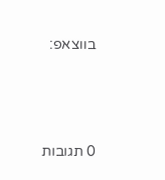בווצאפ:






0 תגובות